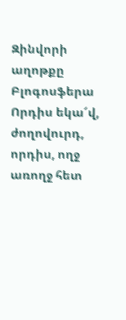Զինվորի աղոթքը
Բլոգոսֆերա
Որդիս եկա՜վ, ժողովուրդ, որդիս, ողջ առողջ հետ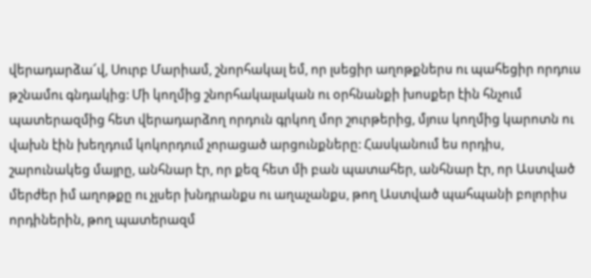վերադարձա՜վ, Սուրբ Մարիամ, շնորհակալ եմ, որ լսեցիր աղոթքներս ու պահեցիր որդուս թշնամու գնդակից: Մի կողմից շնորհակալական ու օրհնանքի խոսքեր էին հնչում պատերազմից հետ վերադարձող որդուն գրկող մոր շուրթերից, մյուս կողմից կարոտն ու վախն էին խեղդում կոկորդում չորացած արցունքները: Հասկանում ես որդիս, շարունակեց մայրը, անհնար էր, որ քեզ հետ մի բան պատահեր, անհնար էր, որ Աստված մերժեր իմ աղոթքը ու չլսեր խնդրանքս ու աղաչանքս, թող Աստված պահպանի բոլորիս որդիներին, թող պատերազմ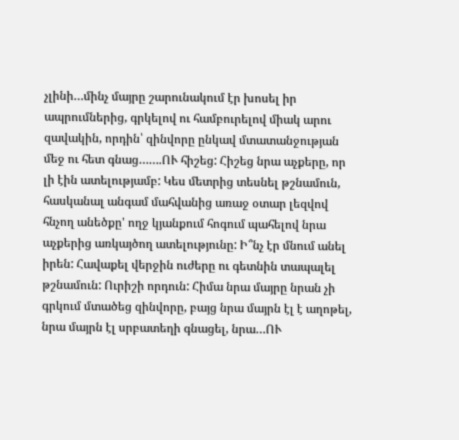չլինի…մինչ մայրը շարունակում էր խոսել իր ապրումներից, գրկելով ու համբուրելով միակ արու զավակին, որդին՝ զինվորը ընկավ մտատանջության մեջ ու հետ գնաց…….ՈՒ հիշեց: Հիշեց նրա աչքերը, որ լի էին ատելությամբ: Կես մետրից տեսնել թշնամուն, հասկանալ անգամ մահվանից առաջ օտար լեզվով հնչող անեծքը' ողջ կյանքում հոգում պահելով նրա աչքերից առկայծող ատելությունը: Ի՞նչ էր մնում անել իրեն: Հավաքել վերջին ուժերը ու գետնին տապալել թշնամուն: Ուրիշի որդուն: Հիմա նրա մայրը նրան չի գրկում մտածեց զինվորը, բայց նրա մայրն էլ է աղոթել, նրա մայրն էլ սրբատեղի գնացել, նրա…ՈՒ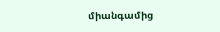միանգամից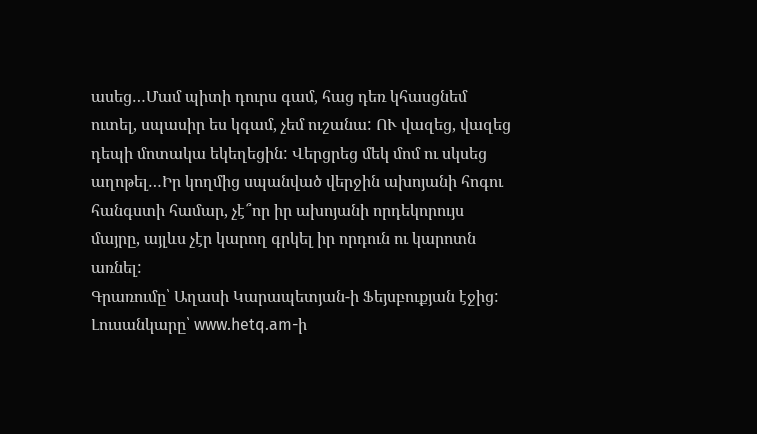ասեց…Մամ պիտի դուրս գամ, հաց դեռ կհասցնեմ ուտել, սպասիր ես կգամ, չեմ ուշանա: ՈՒ վազեց, վազեց դեպի մոտակա եկեղեցին: Վերցրեց մեկ մոմ ու սկսեց աղոթել…Իր կողմից սպանված վերջին ախոյանի հոգու հանգստի համար, չէ՞որ իր ախոյանի որդեկորույս մայրը, այլևս չէր կարող գրկել իր որդուն ու կարոտն առնել:
Գրառումը՝ Աղասի Կարապետյան-ի Ֆեյսբուքյան էջից:
Լուսանկարը՝ www.hetq.am-ի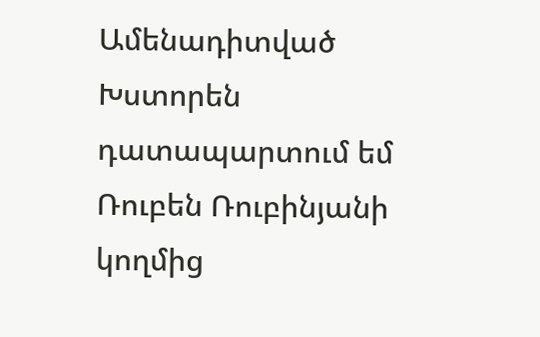Ամենադիտված
Խստորեն դատապարտում եմ Ռուբեն Ռուբինյանի կողմից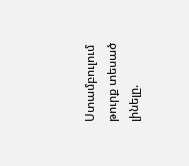Ստամբուլում թուրք տեսած լինելը.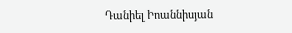Դանիել Իոաննիսյան